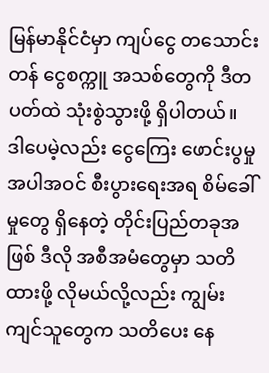မြန်မာနိုင်ငံမှာ ကျပ်ငွေ တသောင်းတန် ငွေစက္ကူ အသစ်တွေကို ဒီတပတ်ထဲ သုံးစွဲသွားဖို့ ရှိပါတယ်။ ဒါပေမဲ့လည်း ငွေကြေး ဖောင်းပွမှု အပါအဝင် စီးပွားရေးအရ စိမ်ခေါ်မှုတွေ ရှိနေတဲ့ တိုင်းပြည်တခုအဖြစ် ဒီလို အစီအမံတွေမှာ သတိထားဖို့ လိုမယ်လို့လည်း ကျွမ်းကျင်သူတွေက သတိပေး နေ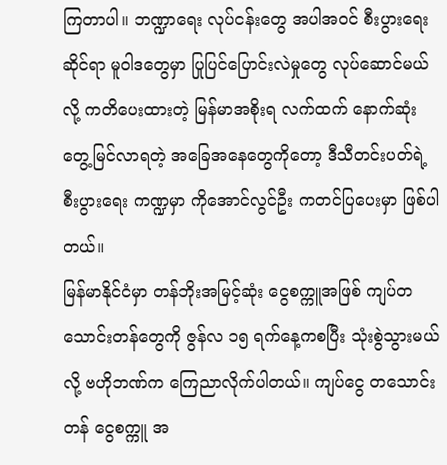ကြတာပါ။ ဘဏ္ဍာရေး လုပ်ငန်းတွေ အပါအဝင် စီးပွားရေးဆိုင်ရာ မူဝါဒတွေမှာ ပြုပြင်ပြောင်းလဲမှုတွေ လုပ်ဆောင်မယ်လို့ ကတိပေးထားတဲ့ မြန်မာအစိုးရ လက်ထက် နောက်ဆုံး တွေ့မြင်လာရတဲ့ အခြေအနေတွေကိုတော့ ဒီသီတင်းပတ်ရဲ့ စီးပွားရေး ကဏ္ဍမှာ ကိုအောင်လွင်ဦး ကတင်ပြပေးမှာ ဖြစ်ပါတယ်။
မြန်မာနိုင်ငံမှာ တန်ဘိုးအမြင့်ဆုံး ငွေစက္ကူအဖြစ် ကျပ်တသောင်းတန်တွေကို ဇွန်လ ၁၅ ရက်နေ့ကစပြီး သုံးစွဲသွားမယ်လို့ ဗဟိုဘဏ်က ကြေညာလိုက်ပါတယ်။ ကျပ်ငွေ တသောင်းတန် ငွေစက္ကူ အ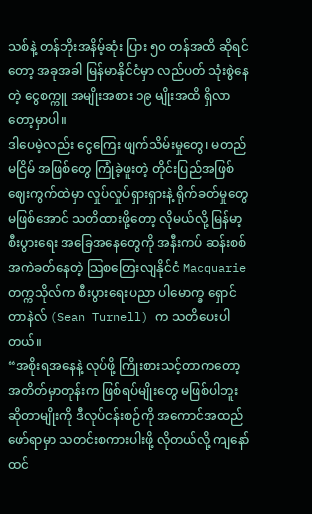သစ်နဲ့ တန်ဘိုးအနိမ့်ဆုံး ပြား ၅၀ တန်အထိ ဆိုရင်တော့ အခုအခါ မြန်မာနိုင်ငံမှာ လည်ပတ် သုံးစွဲနေတဲ့ ငွေစက္ကူ အမျိုးအစား ၁၉ မျိုးအထိ ရှိလာတော့မှာပါ။
ဒါပေမဲ့လည်း ငွေကြေး ဖျက်သိမ်းမှုတွေ၊ မတည်မငြိမ် အဖြစ်တွေ ကြုံခဲ့ဖူးတဲ့ တိုင်းပြည်အဖြစ် ဈေးကွက်ထဲမှာ လှုပ်လှုပ်ရှားရှားနဲ့ ရိုက်ခတ်မှုတွေ မဖြစ်အောင် သတိထားဖို့တော့ လိုမယ်လို့ မြန်မာ့စီးပွားရေး အခြေအနေတွေကို အနီးကပ် ဆန်းစစ် အကဲခတ်နေတဲ့ သြစတြေးလျနိုင်ငံ Macquarie တက္ကသိုလ်က စီးပွားရေးပညာ ပါမောက္ခ ရှောင် တာနဲလ် (Sean Turnell) က သတိပေးပါတယ်။
“အစိုးရအနေနဲ့ လုပ်ဖို့ ကြိုးစားသင့်တာကတော့ အတိတ်မှာတုန်းက ဖြစ်ရပ်မျိုးတွေ မဖြစ်ပါဘူး ဆိုတာမျိုးကို ဒီလုပ်ငန်းစဉ်ကို အကောင်အထည် ဖော်ရာမှာ သတင်းစကားပါးဖို့ လိုတယ်လို့ ကျနော်ထင်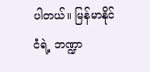ပါတယ်။ မြန်မာနိုင်ငံရဲ့ ဘဏ္ဍာ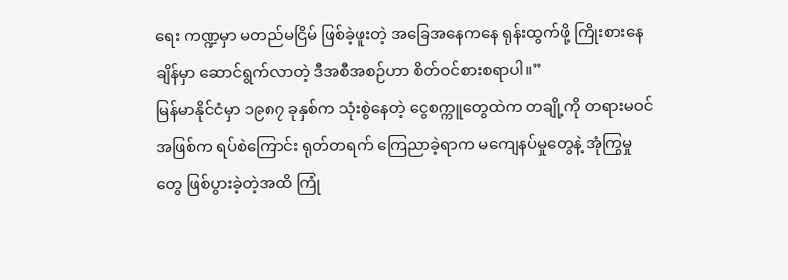ရေး ကဏ္ဍမှာ မတည်မငြိမ် ဖြစ်ခဲ့ဖူးတဲ့ အခြေအနေကနေ ရုန်းထွက်ဖို့ ကြိုးစားနေချိန်မှာ ဆောင်ရွက်လာတဲ့ ဒီအစီအစဉ်ဟာ စိတ်ဝင်စားစရာပါ။”
မြန်မာနိုင်ငံမှာ ၁၉၈၇ ခုနှစ်က သုံးစွဲနေတဲ့ ငွေစက္ကူတွေထဲက တချို့ကို တရားမဝင် အဖြစ်က ရပ်စဲကြောင်း ရုတ်တရက် ကြေညာခဲ့ရာက မကျေနပ်မှုတွေနဲ့ အုံကြွမှုတွေ ဖြစ်ပွားခဲ့တဲ့အထိ ကြုံ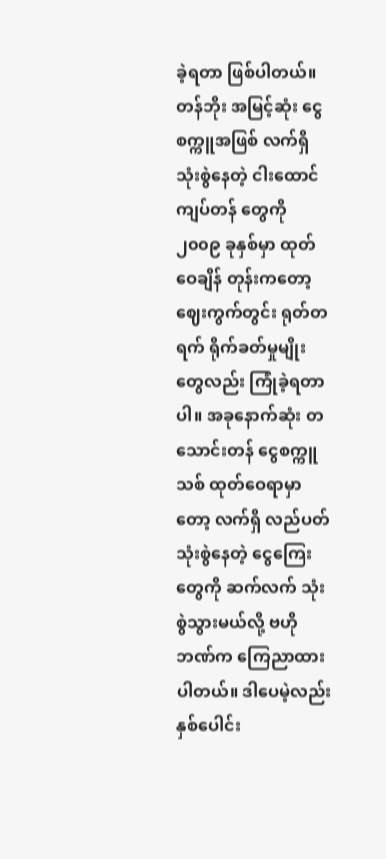ခဲ့ရတာ ဖြစ်ပါတယ်။ တန်ဘိုး အမြင့်ဆုံး ငွေစက္ကူအဖြစ် လက်ရှိ သုံးစွဲနေတဲ့ ငါးထောင်ကျပ်တန် တွေကို ၂၀၀၉ ခုနှစ်မှာ ထုတ်ဝေချိန် တုန်းကတော့ ဈေးကွက်တွင်း ရုတ်တရက် ရိုက်ခတ်မှုမျိုးတွေလည်း ကြုံခဲ့ရတာပါ။ အခုနောက်ဆုံး တသောင်းတန် ငွေစက္ကူသစ် ထုတ်ဝေရာမှာတော့ လက်ရှိ လည်ပတ်သုံးစွဲနေတဲ့ ငွေကြေးတွေကို ဆက်လက် သုံးစွဲသွားမယ်လို့ ဗဟိုဘဏ်က ကြေညာထားပါတယ်။ ဒါပေမဲ့လည်း နှစ်ပေါင်း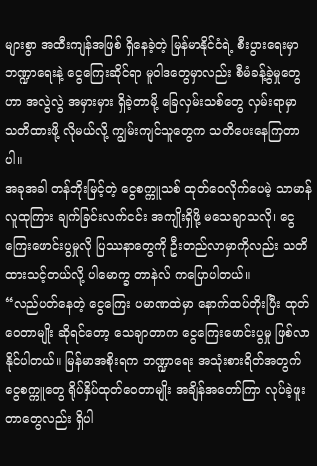များစွာ အထီးကျန်အဖြစ် ရှိနေခဲ့တဲ့ မြန်မာနိုင်ငံရဲ့ စီးပွားရေးမှာ ဘဏ္ဍာရေးနဲ့ ငွေကြေးဆိုင်ရာ မူဝါဒတွေမှာလည်း စီမံခန့်ခွဲမှုတွေဟာ အလွဲလွဲ အမှားမှား ရှိခဲ့တာမို့ ခြေလှမ်းသစ်တွေ လှမ်းရာမှာ သတိထားဖို့ လိုမယ်လို့ ကျွမ်းကျင်သူတွေက သတိပေးနေကြတာပါ။
အခုအခါ တန်ဘိုးမြင့်တဲ့ ငွေစက္ကူသစ် ထုတ်ဝေလိုက်ပေမဲ့ သာမာန်လူထုကြား ချက်ခြင်းလက်ငင်း အကျိုးရှိဖို့ မသေချာသလို၊ ငွေကြေးဖောင်းပွမှုလို ပြဿနာတွေကို ဦးတည်လာမှာကိုလည်း သတိထားသင့်တယ်လို့ ပါမောက္ခ တာနဲလ် ကပြောပါတယ်။
“လည်ပတ်နေတဲ့ ငွေကြေး ပမာဏထဲမှာ နောက်ထပ်တိုးပြီး ထုတ်ဝေတာမျိုး ဆိုရင်တော့ သေချာတာက ငွေကြေးဖောင်းပွမှု ဖြစ်လာနိုင်ပါတယ်။ မြန်မာအစိုးရက ဘဏ္ဍာရေး အသုံးစားရိတ်အတွက် ငွေစက္ကူတွေ ရိုပ်နှိပ်ထုတ်ဝေတာမျိုး အချိန်အတော်ကြာ လုပ်ခဲ့ဖူးတာတွေလည်း ရှိပါ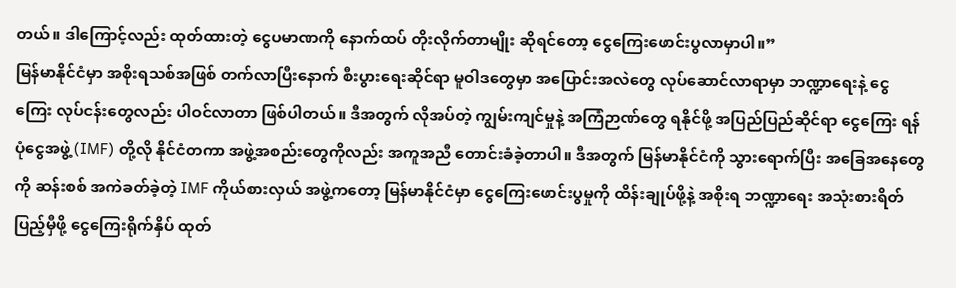တယ်။ ဒါကြောင့်လည်း ထုတ်ထားတဲ့ ငွေပမာဏကို နောက်ထပ် တိုးလိုက်တာမျိုး ဆိုရင်တော့ ငွေကြေးဖောင်းပွလာမှာပါ။”
မြန်မာနိုင်ငံမှာ အစိုးရသစ်အဖြစ် တက်လာပြီးနောက် စီးပွားရေးဆိုင်ရာ မူဝါဒတွေမှာ အပြောင်းအလဲတွေ လုပ်ဆောင်လာရာမှာ ဘဏ္ဍာရေးနဲ့ ငွေကြေး လုပ်ငန်းတွေလည်း ပါဝင်လာတာ ဖြစ်ပါတယ်။ ဒီအတွက် လိုအပ်တဲ့ ကျွမ်းကျင်မှုနဲ့ အကြံဉာဏ်တွေ ရနိုင်ဖို့ အပြည်ပြည်ဆိုင်ရာ ငွေကြေး ရန်ပုံငွေအဖွဲ့ (IMF) တို့လို နိုင်ငံတကာ အဖွဲ့အစည်းတွေကိုလည်း အကူအညီ တောင်းခံခဲ့တာပါ။ ဒီအတွက် မြန်မာနိုင်ငံကို သွားရောက်ပြီး အခြေအနေတွေကို ဆန်းစစ် အကဲခတ်ခဲ့တဲ့ IMF ကိုယ်စားလှယ် အဖွဲ့ကတော့ မြန်မာနိုင်ငံမှာ ငွေကြေးဖောင်းပွမှုကို ထိန်းချုပ်ဖို့နဲ့ အစိုးရ ဘဏ္ဍာရေး အသုံးစားရိတ် ပြည့်မှီဖို့ ငွေကြေးရိုက်နှိပ် ထုတ်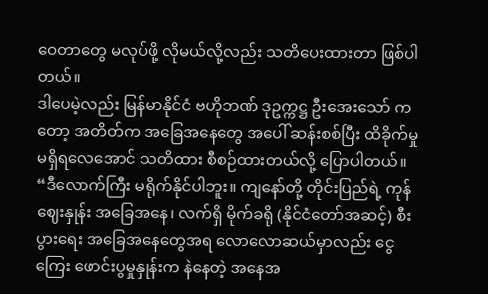ဝေတာတွေ မလုပ်ဖို့ လိုမယ်လို့လည်း သတိပေးထားတာ ဖြစ်ပါတယ်။
ဒါပေမဲ့လည်း မြန်မာနိုင်ငံ ဗဟိုဘဏ် ဒုဥက္ကဋ္ဌ ဦးအေးသော် ကတော့ အတိတ်က အခြေအနေတွေ အပေါ် ဆန်းစစ်ပြီး ထိခိုက်မှု မရှိရလေအောင် သတိထား စီစဉ်ထားတယ်လို့ ပြောပါတယ်။
“ဒီလောက်ကြီး မရိုက်နိုင်ပါဘူး။ ကျနော်တို့ တိုင်းပြည်ရဲ့ ကုန်ဈေးနှုန်း အခြေအနေ၊ လက်ရှိ မိုက်ခရို (နိုင်ငံတော်အဆင့်) စီးပွားရေး အခြေအနေတွေအရ လောလောဆယ်မှာလည်း ငွေကြေး ဖောင်းပွမှုနှုန်းက နဲနေတဲ့ အနေအ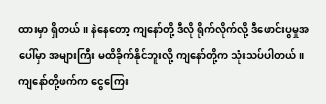ထားမှာ ရှိတယ်။ နဲနေတော့ ကျနော်တို့ ဒီလို ရိုက်လိုက်လို့ ဒီဖောင်းပွမှုအပေါ်မှာ အများကြီး မထိခိုက်နိုင်ဘူးလို့ ကျနော်တို့က သုံးသပ်ပါတယ်။ ကျနော်တို့ဖက်က ငွေကြေး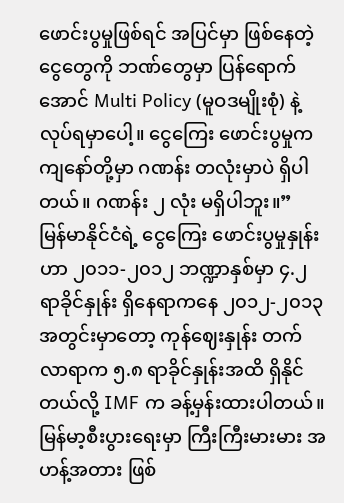ဖောင်းပွမှုဖြစ်ရင် အပြင်မှာ ဖြစ်နေတဲ့ ငွေတွေကို ဘဏ်တွေမှာ ပြန်ရောက်အောင် Multi Policy (မူဝဒမျိုးစုံ) နဲ့ လုပ်ရမှာပေါ့။ ငွေကြေး ဖောင်းပွမှုက ကျနော်တို့မှာ ဂဏန်း တလုံးမှာပဲ ရှိပါတယ်။ ဂဏန်း ၂ လုံး မရှိပါဘူး။”
မြန်မာနိုင်ငံရဲ့ ငွေကြေး ဖောင်းပွမှုနှုန်းဟာ ၂၀၁၁-၂၀၁၂ ဘဏ္ဍာနှစ်မှာ ၄.၂ ရာခိုင်နှုန်း ရှိနေရာကနေ ၂၀၁၂-၂၀၁၃ အတွင်းမှာတော့ ကုန်ဈေးနှုန်း တက်လာရာက ၅.၈ ရာခိုင်နှုန်းအထိ ရှိနိုင်တယ်လို့ IMF က ခန့်မှန်းထားပါတယ်။ မြန်မာ့စီးပွားရေးမှာ ကြီးကြီးမားမား အဟန့်အတား ဖြစ်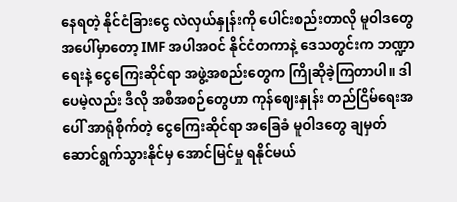နေရတဲ့ နိုင်ငံခြားငွေ လဲလှယ်နှုန်းကို ပေါင်းစည်းတာလို မူဝါဒတွေ အပေါ်မှာတော့ IMF အပါအဝင် နိုင်ငံတကာနဲ့ ဒေသတွင်းက ဘဏ္ဍာရေးနဲ့ ငွေကြေးဆိုင်ရာ အဖွဲ့အစည်းတွေက ကြိုဆိုခဲ့ကြတာပါ။ ဒါပေမဲ့လည်း ဒီလို အစီအစဉ်တွေဟာ ကုန်ဈေးနှုန်း တည်ငြိမ်ရေးအပေါ် အာရုံစိုက်တဲ့ ငွေကြေးဆိုင်ရာ အခြေခံ မူဝါဒတွေ ချမှတ် ဆောင်ရွက်သွားနိုင်မှ အောင်မြင်မှု ရနိုင်မယ်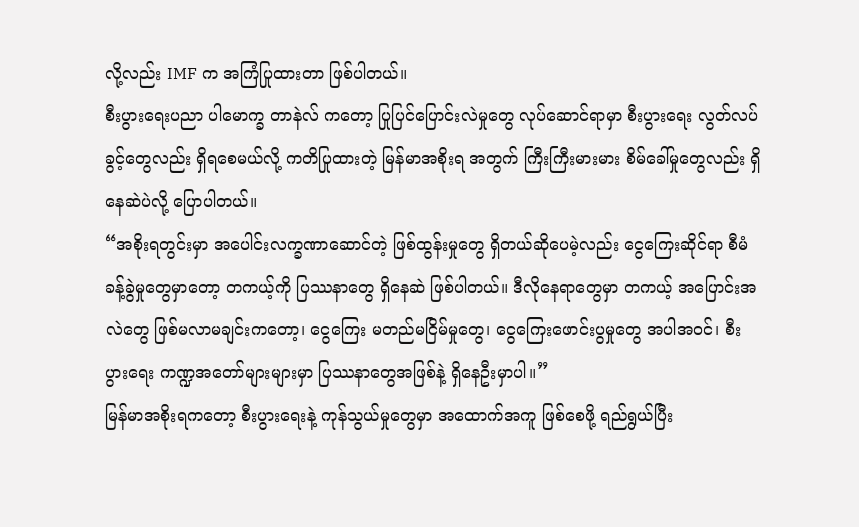လို့လည်း IMF က အကြံပြုထားတာ ဖြစ်ပါတယ်။
စီးပွားရေးပညာ ပါမောက္ခ တာနဲလ် ကတော့ ပြုပြင်ပြောင်းလဲမှုတွေ လုပ်ဆောင်ရာမှာ စီးပွားရေး လွတ်လပ်ခွင့်တွေလည်း ရှိရစေမယ်လို့ ကတိပြုထားတဲ့ မြန်မာအစိုးရ အတွက် ကြီးကြီးမားမား စိမ်ခေါ်မှုတွေလည်း ရှိနေဆဲပဲလို့ ပြောပါတယ်။
“အစိုးရတွင်းမှာ အပေါင်းလက္ခဏာဆောင်တဲ့ ဖြစ်ထွန်းမှုတွေ ရှိတယ်ဆိုပေမဲ့လည်း ငွေကြေးဆိုင်ရာ စီမံခန့်ခွဲမှုတွေမှာတော့ တကယ့်ကို ပြဿနာတွေ ရှိနေဆဲ ဖြစ်ပါတယ်။ ဒီလိုနေရာတွေမှာ တကယ့် အပြောင်းအလဲတွေ ဖြစ်မလာမချင်းကတော့၊ ငွေကြေး မတည်မငြိမ်မှုတွေ၊ ငွေကြေးဖောင်းပွမှုတွေ အပါအဝင်၊ စီးပွားရေး ကဏ္ဍအတော်များများမှာ ပြဿနာတွေအဖြစ်နဲ့ ရှိနေဦးမှာပါ။”
မြန်မာအစိုးရကတော့ စီးပွားရေးနဲ့ ကုန်သွယ်မှုတွေမှာ အထောက်အကူ ဖြစ်စေဖို့ ရည်ရွယ်ပြီး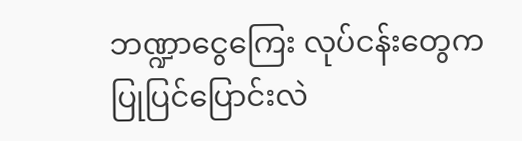ဘဏ္ဍာငွေကြေး လုပ်ငန်းတွေက ပြုပြင်ပြောင်းလဲ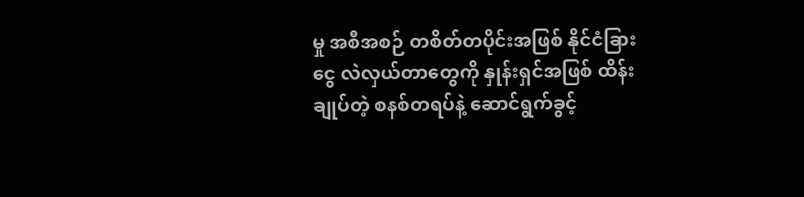မှု အစီအစဉ် တစိတ်တပိုင်းအဖြစ် နိုင်ငံခြားငွေ လဲလှယ်တာတွေကို နှုန်းရှင်အဖြစ် ထိန်းချုပ်တဲ့ စနစ်တရပ်နဲ့ ဆောင်ရွက်ခွင့်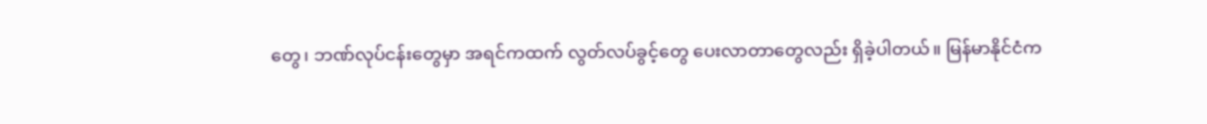တွေ၊ ဘဏ်လုပ်ငန်းတွေမှာ အရင်ကထက် လွတ်လပ်ခွင့်တွေ ပေးလာတာတွေလည်း ရှိခဲ့ပါတယ်။ မြန်မာနိုင်ငံက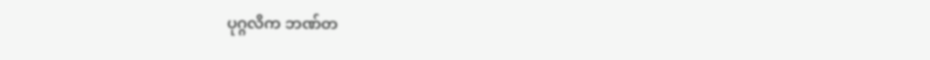ပုဂ္ဂလိက ဘဏ်တ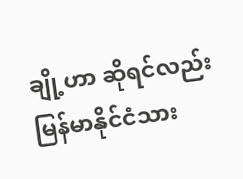ချို့ဟာ ဆိုရင်လည်း မြန်မာနိုင်ငံသား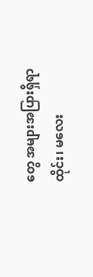တွေ အများအပြားရှိရာ ထိုင်း၊ မလေး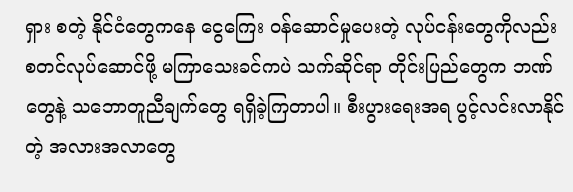ရှား စတဲ့ နိုင်ငံတွေကနေ ငွေကြေး ဝန်ဆောင်မှုပေးတဲ့ လုပ်ငန်းတွေကိုလည်း စတင်လုပ်ဆောင်ဖို့ မကြာသေးခင်ကပဲ သက်ဆိုင်ရာ တိုင်းပြည်တွေက ဘဏ်တွေနဲ့ သဘောတူညီချက်တွေ ရရှိခဲ့ကြတာပါ။ စီးပွားရေးအရ ပွင့်လင်းလာနိုင်တဲ့ အလားအလာတွေ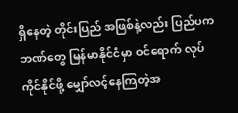ရှိနေတဲ့ တိုင်းပြည် အဖြစ်နဲ့လည်း ပြည်ပက ဘဏ်တွေ မြန်မာနိုင်ငံမှာ ဝင်ရောက် လုပ်ကိုင်နိုင်ဖို့ မျှော်လင့်နေကြတဲ့အ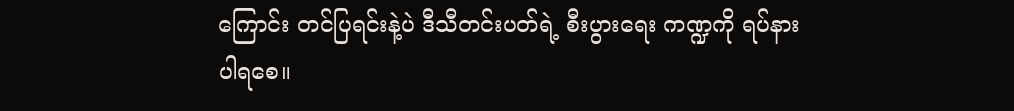ကြောင်း တင်ပြရင်းနဲ့ပဲ ဒီသီတင်းပတ်ရဲ့ စီးပွားရေး ကဏ္ဍကို ရပ်နားပါရစေ။